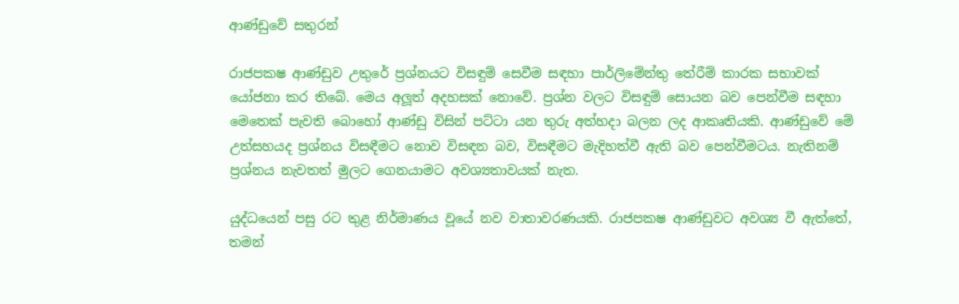ආණ්ඩුවේ සතුරන්

රාජපක‍ෂ ආණ්ඩුව උතුරේ ප්‍රශ්නයට විසඳුම් සෙවීම සඳහා පාර්ලිමේන්තු තේරීම් කාරක සභාවක් යෝජනා කර තිබේ. මෙය අලූත් අදහසක් නොවේ. ප්‍රශ්න වලට විසඳුම් සොයන බව පෙන්වීම සඳහා මෙතෙක් පැවති බොහෝ ආණ්ඩු විසින් පට්ටා යන තුරු අත්හදා බලන ලද ආකෘතියකි. ආණ්ඩුවේ මේ උත්සහයද ප්‍රශ්නය විසඳීමට නොව විසඳන බව, විසඳීමට මැදිහත්වී ඇති බව පෙන්වීමටය. නැතිනම් ප්‍රශ්නය නැවතත් මුලට ගෙනයාමට අවශ්‍යතාවයක් නැත.

යුද්ධයෙන් පසු රට තුළ නිර්මාණය වූයේ නව වාතාවරණයකි. රාජපක‍ෂ ආණ්ඩුවට අවශ්‍ය වී ඇත්තේ, තමන්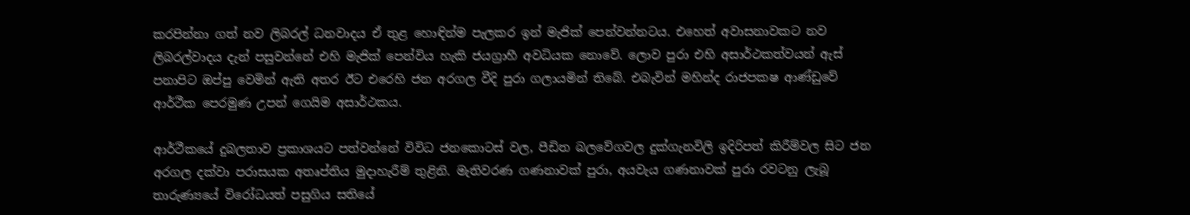කරපින්නා ගත් නව ලිබරල් ධනවාදය ඒ තුළ හොඳින්ම පැලකර ඉන් මැජික් පෙන්වන්නටය. එහෙත් අවාසනාවකට නව ලිබරල්වාදය දැන් පසුවන්නේ එහි මැජික් පෙන්විය හැකි ජයග්‍රාහී අවධියක නොවේ. ලොව පුරා එහි අසාර්ථකත්වයන් ඇස් පනාපිට ඔප්පු වෙමින් ඇති අතර ඊට එරෙහි ජන අරගල වීදි පුරා ගලායමින් තිබේ. එබැවින් මහින්ද රාජපක‍ෂ ආණ්ඩුවේ ආර්ථීක පෙරමුණ උපන් ගෙයිම අසාර්ථකය.

ආර්ථීකයේ දුබලතාව ප්‍රකාශයට පත්වන්නේ විවිධ ජනකොටස් වල, පීඩිත බලවේගවල දුක්ගැනවිලි ඉදිරිපත් කිරීම්වල සිට ජන අරගල දක්වා පරාසයක අතෘප්තිය මුදාහැරීම් තුළිනි. මැතිවරණ ගණනාවක් පුරා, අයවැය ගණනාවක් පුරා රවටනු ලැබූ තාරුණ්‍යයේ විරෝධයත් පසුගිය සතියේ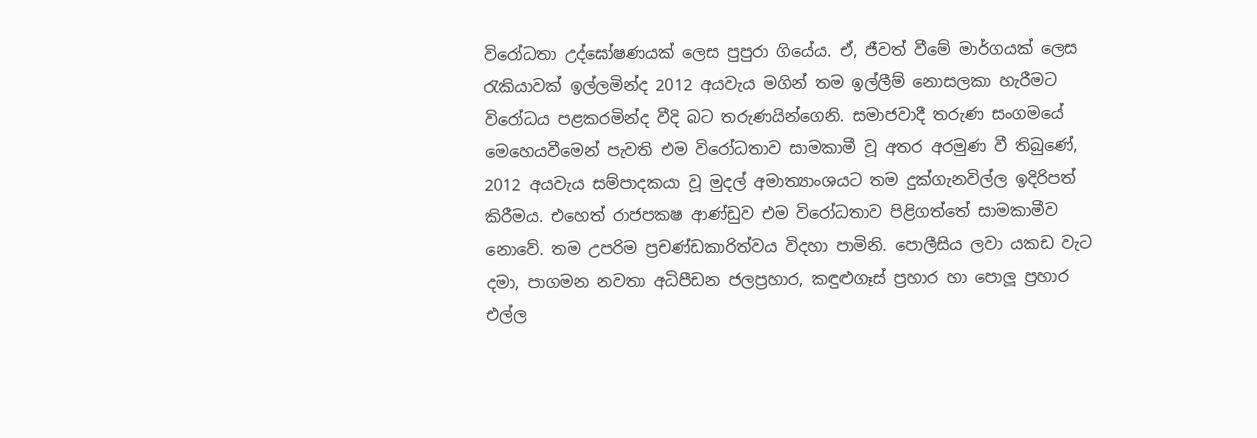විරෝධතා උද්ඝෝෂණයක් ලෙස පුපුරා ගියේය. ඒ, ජීවත් වීමේ මාර්ගයක් ලෙස රැකියාවක් ඉල්ලමින්ද 2012 අයවැය මගින් තම ඉල්ලීම් නොසලකා හැරීමට විරෝධය පළකරමින්ද වීදි බට තරුණයින්ගෙනි. සමාජවාදී තරුණ සංගමයේ මෙහෙයවීමෙන් පැවති එම විරෝධතාව සාමකාමී වූ අතර අරමුණ වී තිබුණේ, 2012 අයවැය සම්පාදකයා වූ මුදල් අමාත්‍යාංශයට තම දුක්ගැනවිල්ල ඉදිරිපත් කිරීමය. එහෙත් රාජපක‍ෂ ආණ්ඩුව එම විරෝධතාව පිළිගත්තේ සාමකාමීව නොවේ. තම උපරිම ප්‍රචණ්ඩකාරිත්වය විදහා පාමිනි. පොලීසිය ලවා යකඩ වැට දමා, පාගමන නවතා අධිපීඩන ජලප්‍රහාර, කඳුළුගෑස් ප්‍රහාර හා පොලූ ප්‍රහාර එල්ල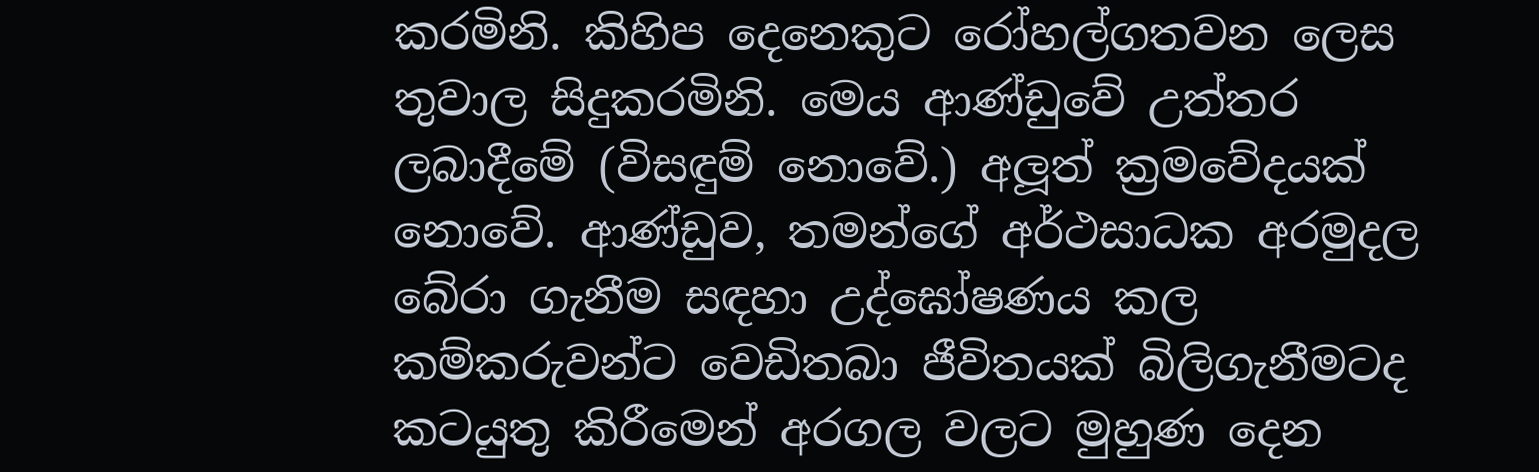කරමිනි. කිහිප දෙනෙකුට රෝහල්ගතවන ලෙස තුවාල සිදුකරමිනි. මෙය ආණ්ඩුවේ උත්තර ලබාදීමේ (විසඳුම් නොවේ.) අලූත් ක්‍රමවේදයක් නොවේ. ආණ්ඩුව, තමන්ගේ අර්ථසාධක අරමුදල බේරා ගැනීම සඳහා උද්ඝෝෂණය කල කම්කරුවන්ට වෙඩිතබා ජීවිතයක් බිලිගැනීමටද කටයුතු කිරීමෙන් අරගල වලට මුහුණ දෙන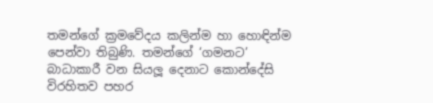තමන්ගේ ක්‍රමවේදය කලින්ම හා හොඳින්ම පෙන්වා තිබුණි. තමන්ගේ ‘ගමනට’ බාධාකාරී වන සියලූ දෙනාට කොන්දේසි විරහිතව පහර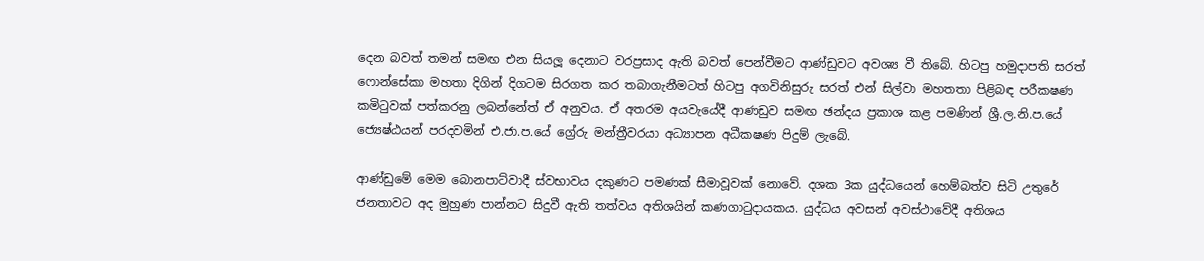දෙන බවත් තමන් සමඟ එන සියලූ දෙනාට වරප්‍රසාද ඇති බවත් පෙන්වීමට ආණ්ඩුවට අවශ්‍ය වී තිබේ. හිටපු හමුදාපති සරත් ෆොන්සේකා මහතා දිගින් දිගටම සිරගත කර තබාගැනීමටත් හිටපු අගවිනිසුරු සරත් එන් සිල්වා මහතතා පිළිබඳ පරීක‍ෂණ කමිටුවක් පත්කරනු ලබන්නේත් ඒ අනුවය. ඒ අතරම අයවැයේදී ආණඩුව සමඟ ඡන්දය ප්‍රකාශ කළ පමණින් ශ්‍රී.ල.නි.ප.යේ ජ්‍යෙෂ්ඨයන් පරදවමින් එ.ජා.ප.යේ ග්‍රේරු මන්ත්‍රීවරයා අධ්‍යාපන අධීක‍ෂණ පිදුම් ලැබේ.

ආණ්ඩුමේ මෙම බොනපාට්වාදී ස්වභාවය දකුණට පමණක් සීමාවූවක් නොවේ. දශක 3ක යුද්ධයෙන් හෙම්බත්ව සිටි උතුරේ ජනතාවට අද මුහුණ පාන්නට සිදුවී ඇති තත්වය අතිශයින් කණගාටුදායකය. යුද්ධය අවසන් අවස්ථාවේදී අතිශය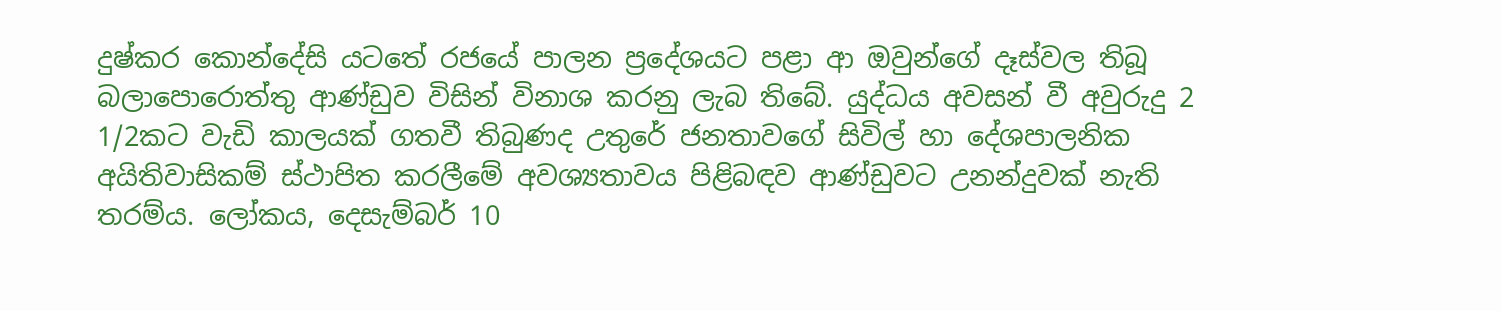දුෂ්කර කොන්දේසි යටතේ රජයේ පාලන ප්‍රදේශයට පළා ආ ඔවුන්ගේ දෑස්වල තිබූ බලාපොරොත්තු ආණ්ඩුව විසින් විනාශ කරනු ලැබ තිබේ. යුද්ධය අවසන් වී අවුරුදු 2 1/2කට වැඩි කාලයක් ගතවී තිබුණද උතුරේ ජනතාවගේ සිවිල් හා දේශපාලනික අයිතිවාසිකම් ස්ථාපිත කරලීමේ අවශ්‍යතාවය පිළිබඳව ආණ්ඩුවට උනන්දුවක් නැති තරම්ය. ලෝකය, දෙසැම්බර් 10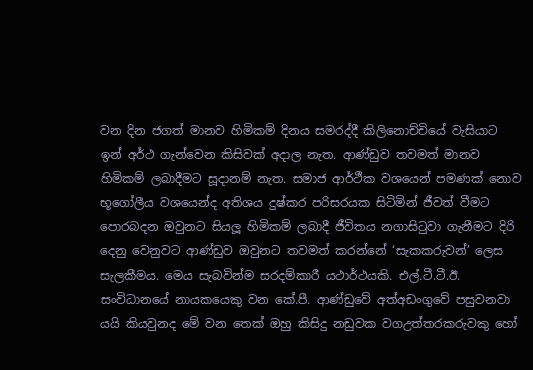වන දින ජගත් මානව හිමිකම් දිනය සමරද්දී කිලිනොච්චියේ වැසියාට ඉන් අර්ථ ගැන්වෙන කිසිවක් අදාල නැත. ආණ්ඩුව තවමත් මානව හිමිකම් ලබාදීමට සූදානම් නැත. සමාජ ආර්ථීක වශයෙන් පමණක් නොව භූගෝලීය වශයෙන්ද අතිශය දුෂ්කර පරිසරයක සිටිමින් ජීවත් වීමට පොරබදන ඔවුනට සියලූ හිමිකම් ලබාදී ජීවිතය නගාසිටුවා ගැනීමට දිරි දෙනු වෙනුවට ආණ්ඩුව ඔවුනට තවමත් කරන්නේ ‘සැකකරුවන්’ ලෙස සැලකීමය. මෙය සැබවින්ම සරදම්කාරී යථාර්ථයකි. එල්.ටී.ටී.ඊ. සංවිධානයේ නායකයෙකු වන කේ.පී. ආණ්ඩුවේ අත්අඩංගුවේ පසුවනවා යයි කියවුනද මේ වන තෙක් ඔහු කිසිදු නඩුවක වගඋත්තරකරුවකු හෝ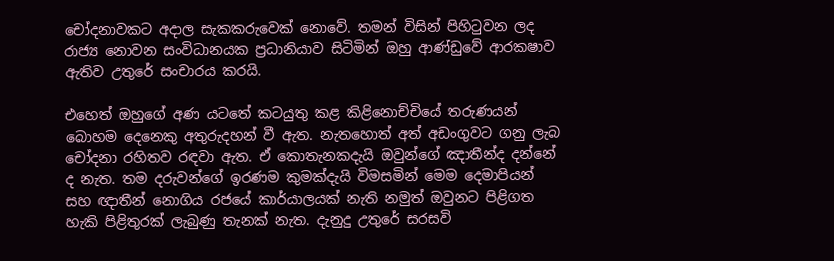චෝදනාවකට අදාල සැකකරුවෙක් නොවේ. තමන් විසින් පිහිටුවන ලද රාජ්‍ය නොවන සංවිධානයක ප්‍රධානියාව සිටිමින් ඔහු ආණ්ඩුවේ ආරක‍ෂාව ඇතිව උතුරේ සංචාරය කරයි.

එහෙත් ඔහුගේ අණ යටතේ කටයුතු කළ කිළිනොච්චියේ තරුණයන් බොහම දෙනෙකු අතුරුදහන් වී ඇත. නැතහොත් අත් අඩංගුවට ගනු ලැබ චෝදනා රහිතව රඳවා ඇත. ඒ කොතැනකදැයි ඔවුන්ගේ ඤාතීන්ද දන්නේ ද නැත. තම දරුවන්ගේ ඉරණම කුමක්දැයි විමසමින් මෙම දෙමාපියන් සහ ඥාතීන් නොගිය රජයේ කාර්යාලයක් නැති නමුත් ඔවුනට පිළිගත හැකි පිළිතුරක් ලැබුණු තැනක් නැත. දැනුදු උතුරේ සරසවි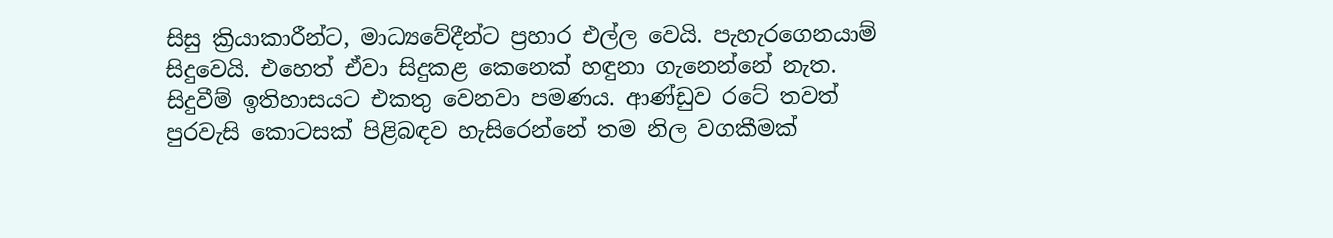සිසු ක්‍රියාකාරීන්ට, මාධ්‍යවේදීන්ට ප්‍රහාර එල්ල වෙයි. පැහැරගෙනයාම් සිදුවෙයි. එහෙත් ඒවා සිදුකළ කෙනෙක් හඳුනා ගැනෙන්නේ නැත. සිදුවීම් ඉතිහාසයට එකතු වෙනවා පමණය. ආණ්ඩුව රටේ තවත් පුරවැසි කොටසක් පිළිබඳව හැසිරෙන්නේ තම නිල වගකීමක්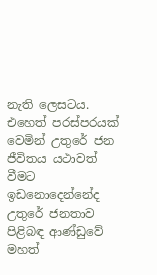නැති ලෙසටය. එහෙත් පරස්පරයක් වෙමින් උතුරේ ජන ජීවිතය යථාවත් වීමට ඉඩනොදෙන්නේද උතුරේ ජනතාව පිළිබඳ ආණ්ඩුවේ මහත්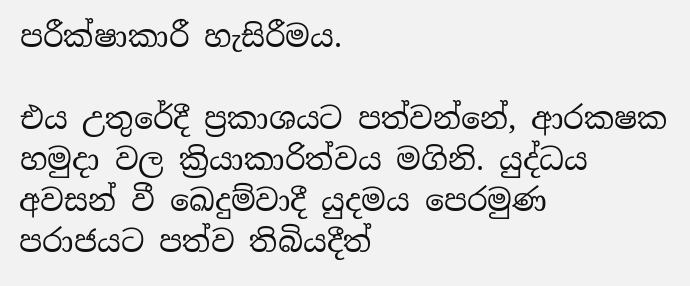පරීක්ෂාකාරී හැසිරීමය.

එය උතුරේදී ප්‍රකාශයට පත්වන්නේ, ආරක‍ෂක හමුදා වල ක්‍රියාකාරිත්වය මගිනි. යුද්ධය අවසන් වී ඛෙදුම්වාදී යුදමය පෙරමුණ පරාජයට පත්ව තිබියදීත්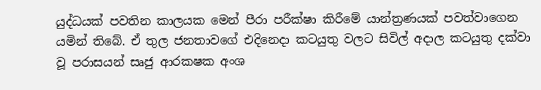යුද්ධයක් පවතින කාලයක මෙන් පීරා පරීක්ෂා කිරීමේ යාන්ත්‍රණයක් පවත්වාගෙන යමින් තිබේ. ඒ තුල ජනතාවගේ එදිනෙදා කටයුතු වලට සිවිල් අදාල කටයුතු දක්වා වූ පරාසයන් සෘජු ආරක‍ෂක අංශ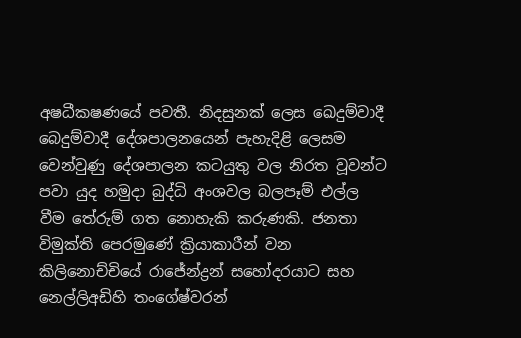අෂධීක‍ෂණයේ පවතී. නිදසුනක් ලෙස ඛෙදුම්වාදී බෙදුම්වාදී දේශපාලනයෙන් පැහැදිළි ලෙසම වෙන්වුණු දේශපාලන කටයුතු වල නිරත වූවන්ට පවා යුද හමුදා බුද්ධි අංශවල බලපෑම් එල්ල වීම තේරුම් ගත නොහැකි කරුණකි. ජනතා විමුක්ති පෙරමුණේ ක්‍රියාකාරීන් වන කිලිනොච්චියේ රා‍ජේන්ද්‍රන් සහෝදරයාට සහ නෙල්ලිඅඩිහි තංගේෂ්වරන්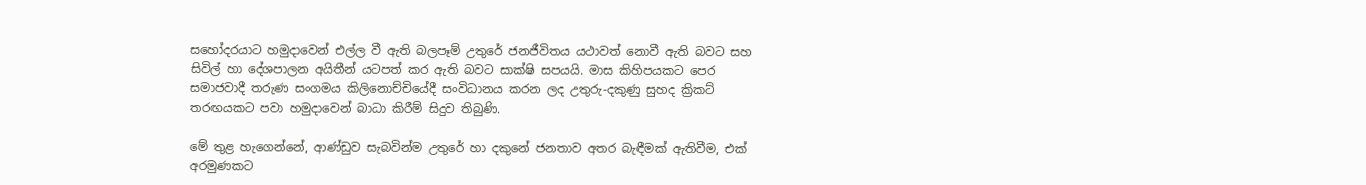සහෝදරයාට හමුදාවෙන් එල්ල වී ඇති බලපෑම් උතුරේ ජනජීවිතය යථාවත් නොවී ඇති බවට සහ සිවිල් හා දේශපාලන අයිතීන් යටපත් කර ඇති බවට සාක්ෂි සපයයි. මාස කිහිපයකට පෙර සමාජවාදී තරුණ සංගමය කිලිනොච්චියේදී සංවිධානය කරන ලද උතුරු-දකුණු සුහද ක්‍රිකට් තරඟයකට පවා හමුදාවෙන් බාධා කිරීම් සිදුව තිබුණි.

මේ තුළ හැගෙන්නේ, ආණ්ඩුව සැබවින්ම උතුරේ හා දකුනේ ජනතාව අතර බැඳීමක් ඇතිවීම, එක් අරමුණකට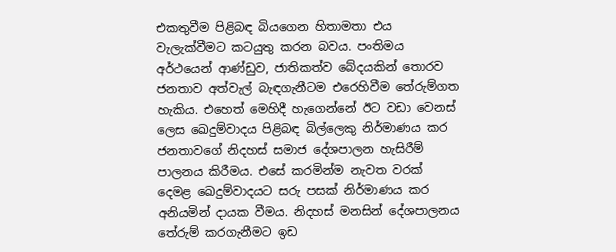එකතුවීම පිළිබඳ බියගෙන හිතාමතා එය වැලැක්වීමට කටයුතු කරන බවය. පංතිමය අර්ථයෙන් ආණ්ඩුව, ජාතිකත්ව බේදයකින් තොරව ජනතාව අත්වැල් බැඳගැනීටම එරෙහිවීම තේරුම්ගත හැකිය. එහෙත් මෙහිදී හැගෙන්නේ ඊට වඩා වෙනස් ලෙස ඛෙදුම්වාදය පිළිබඳ බිල්ලෙකු නිර්මාණය කර ජනතාවගේ නිදහස් සමාජ දේශපාලන හැසිරීම් පාලනය කිරීමය. එසේ කරමින්ම නැවත වරක් දෙමළ ඛෙදුම්වාදයට සරු පසක් නිර්මාණය කර අනියමින් දායක වීමය. නිදහස් මනසින් දේශපාලනය තේරුම් කරගැනීමට ඉඩ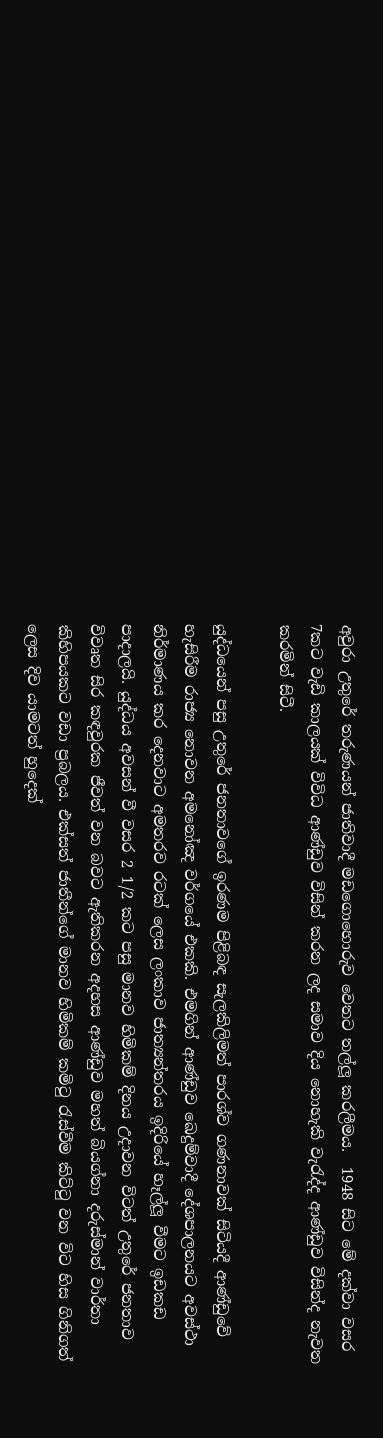අවුරා උතුරේ තරුණයන් ජාතිවාදී මඩගොහොරුව වෙතට තල්ලූ කරලීමය.  1948 සිට මේ දක්වා වසර 7කට වැඩි කාලයක් විවිධ ආණ්ඩුව විසින් කරන ලද සමාව දිය නොහැකි වැරැද්ද ආණ්ඩුව විසින්ද නැවත කරමින් සිටී.

යුද්ධයෙන් පසු උතුරේ ජනතාවගේ ඉරණම පිළිබඳ සැලකිලිමත් පාරශ්ව ගණනාවක් සිටියදී ආණ්ඩුවේ හැසිරීම රාජ්‍ය නොවන අමනෝඤ වර්ගයේ එකකි. එමගින් ආණ්ඩුව ඛෙදුම්වාදී දේශපාලනයට අවස්ථා නිර්මාණය කර දෙනවාට අමතරව රටක් ලෙස ලංකාව ජාත්‍යන්තරය ඉදිරියේ හෑල්ලූ වීමට ඉඩකඩ පාදාලයි. යුද්ධය අවසන් වී වසර 2 1/2 කට පසු මානව හිමිකම් දිනය උදාවන විටත් උතුරේ ජනතාව විවෘත සිර කඳවුරක ජීවත් වන බවට ඇතිකරන අදහස ආණ්ඩුව මහත් බියග්නා දරුස්මාන් වාර්තා කිහිපයකට වඩා ප්‍රබලය. එක්සත් ජාතීන්ගේ මානව හිමිකම් කමිටු රැස්වීම කිට්ටු වන විට හිස ගිනිගත් ලෙස දිව යාමටත් හුදෙක්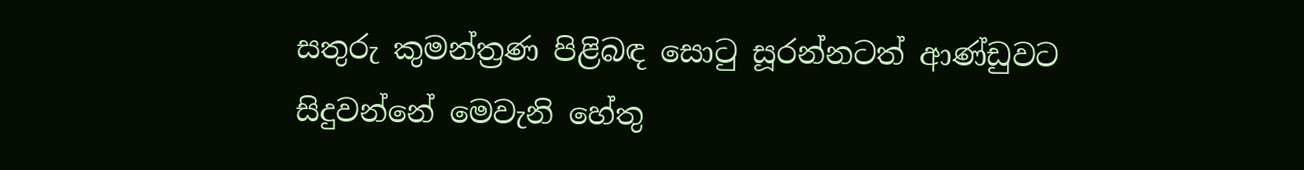සතුරු කුමන්ත්‍රණ පිළිබඳ සොටු සූරන්නටත් ආණ්ඩුවට සිදුවන්නේ මෙවැනි හේතු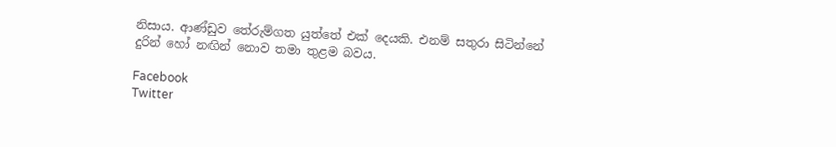නිසාය. ආණ්ඩුව තේරුම්ගත යුත්තේ එක් දෙයකි. එනම් සතුරා සිටින්නේ දුරින් හෝ නඟින් නොව තමා තුළම බවය.

Facebook
Twitter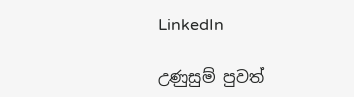LinkedIn

උණුසුම් පුවත්